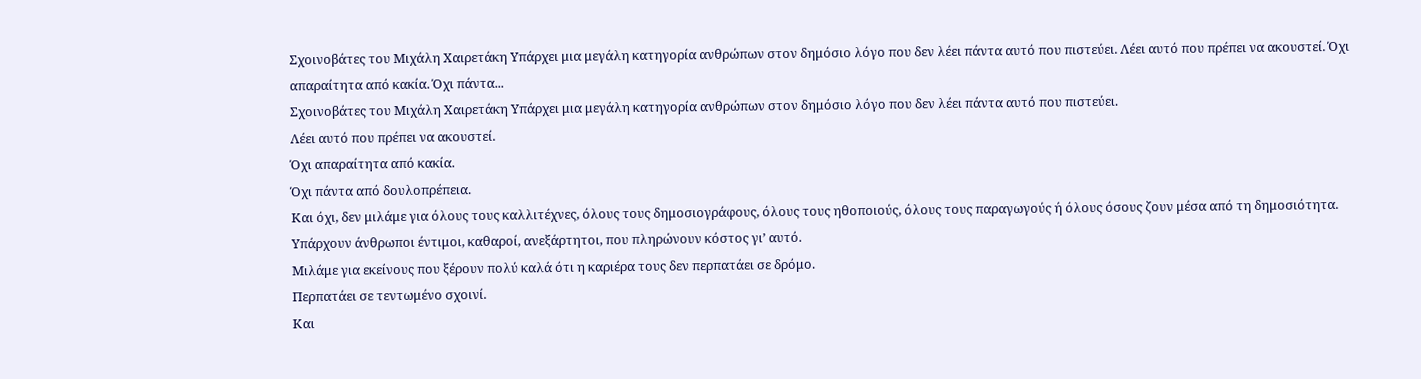Σχοινοβάτες του Μιχάλη Χαιρετάκη Υπάρχει μια μεγάλη κατηγορία ανθρώπων στον δημόσιο λόγο που δεν λέει πάντα αυτό που πιστεύει. Λέει αυτό που πρέπει να ακουστεί. Όχι απαραίτητα από κακία. Όχι πάντα...
Σχοινοβάτες του Μιχάλη Χαιρετάκη Υπάρχει μια μεγάλη κατηγορία ανθρώπων στον δημόσιο λόγο που δεν λέει πάντα αυτό που πιστεύει.
Λέει αυτό που πρέπει να ακουστεί.
Όχι απαραίτητα από κακία.
Όχι πάντα από δουλοπρέπεια.
Και όχι, δεν μιλάμε για όλους τους καλλιτέχνες, όλους τους δημοσιογράφους, όλους τους ηθοποιούς, όλους τους παραγωγούς ή όλους όσους ζουν μέσα από τη δημοσιότητα.
Υπάρχουν άνθρωποι έντιμοι, καθαροί, ανεξάρτητοι, που πληρώνουν κόστος γι’ αυτό.
Μιλάμε για εκείνους που ξέρουν πολύ καλά ότι η καριέρα τους δεν περπατάει σε δρόμο.
Περπατάει σε τεντωμένο σχοινί.
Και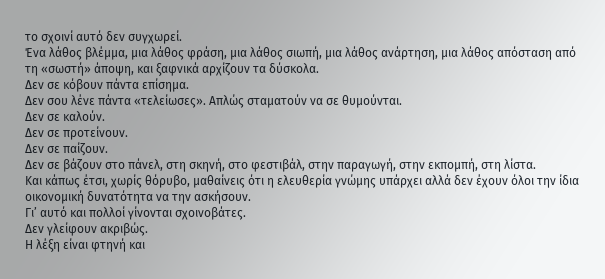το σχοινί αυτό δεν συγχωρεί.
Ένα λάθος βλέμμα, μια λάθος φράση, μια λάθος σιωπή, μια λάθος ανάρτηση, μια λάθος απόσταση από τη «σωστή» άποψη, και ξαφνικά αρχίζουν τα δύσκολα.
Δεν σε κόβουν πάντα επίσημα.
Δεν σου λένε πάντα «τελείωσες». Απλώς σταματούν να σε θυμούνται.
Δεν σε καλούν.
Δεν σε προτείνουν.
Δεν σε παίζουν.
Δεν σε βάζουν στο πάνελ, στη σκηνή, στο φεστιβάλ, στην παραγωγή, στην εκπομπή, στη λίστα.
Και κάπως έτσι, χωρίς θόρυβο, μαθαίνεις ότι η ελευθερία γνώμης υπάρχει αλλά δεν έχουν όλοι την ίδια οικονομική δυνατότητα να την ασκήσουν.
Γι’ αυτό και πολλοί γίνονται σχοινοβάτες.
Δεν γλείφουν ακριβώς.
Η λέξη είναι φτηνή και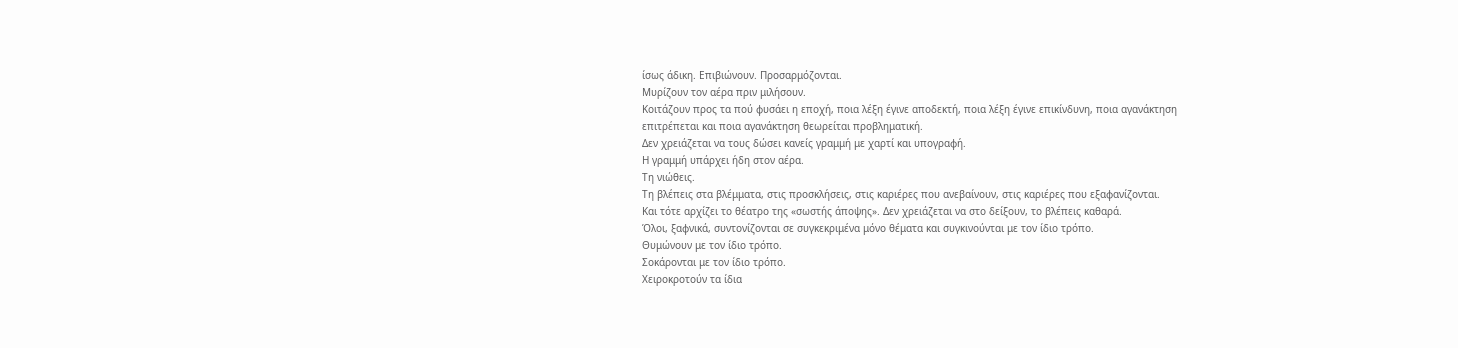ίσως άδικη. Επιβιώνουν. Προσαρμόζονται.
Μυρίζουν τον αέρα πριν μιλήσουν.
Κοιτάζουν προς τα πού φυσάει η εποχή, ποια λέξη έγινε αποδεκτή, ποια λέξη έγινε επικίνδυνη, ποια αγανάκτηση επιτρέπεται και ποια αγανάκτηση θεωρείται προβληματική.
Δεν χρειάζεται να τους δώσει κανείς γραμμή με χαρτί και υπογραφή.
Η γραμμή υπάρχει ήδη στον αέρα.
Τη νιώθεις.
Τη βλέπεις στα βλέμματα, στις προσκλήσεις, στις καριέρες που ανεβαίνουν, στις καριέρες που εξαφανίζονται.
Και τότε αρχίζει το θέατρο της «σωστής άποψης». Δεν χρειάζεται να στο δείξουν, το βλέπεις καθαρά.
Όλοι, ξαφνικά, συντονίζονται σε συγκεκριμένα μόνο θέματα και συγκινούνται με τον ίδιο τρόπο.
Θυμώνουν με τον ίδιο τρόπο.
Σοκάρονται με τον ίδιο τρόπο.
Χειροκροτούν τα ίδια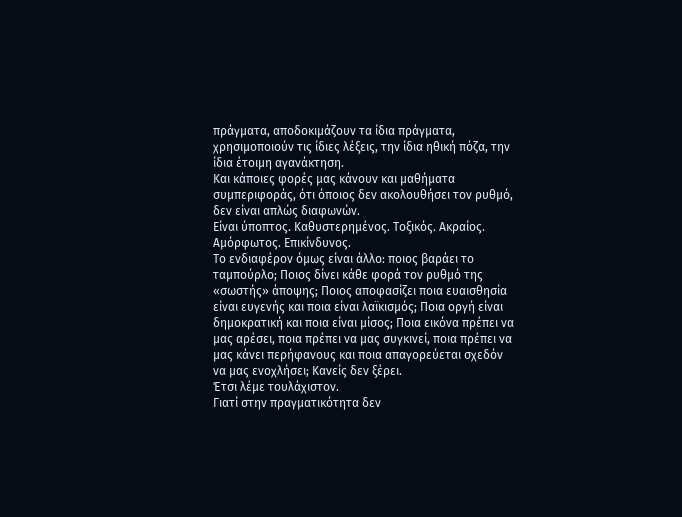πράγματα, αποδοκιμάζουν τα ίδια πράγματα, χρησιμοποιούν τις ίδιες λέξεις, την ίδια ηθική πόζα, την ίδια έτοιμη αγανάκτηση.
Και κάποιες φορές μας κάνουν και μαθήματα συμπεριφοράς, ότι όποιος δεν ακολουθήσει τον ρυθμό, δεν είναι απλώς διαφωνών.
Είναι ύποπτος. Καθυστερημένος. Τοξικός. Ακραίος. Αμόρφωτος. Επικίνδυνος.
Το ενδιαφέρον όμως είναι άλλο: ποιος βαράει το ταμπούρλο; Ποιος δίνει κάθε φορά τον ρυθμό της «σωστής» άποψης; Ποιος αποφασίζει ποια ευαισθησία είναι ευγενής και ποια είναι λαϊκισμός; Ποια οργή είναι δημοκρατική και ποια είναι μίσος; Ποια εικόνα πρέπει να μας αρέσει, ποια πρέπει να μας συγκινεί, ποια πρέπει να μας κάνει περήφανους και ποια απαγορεύεται σχεδόν να μας ενοχλήσει; Κανείς δεν ξέρει.
Έτσι λέμε τουλάχιστον.
Γιατί στην πραγματικότητα δεν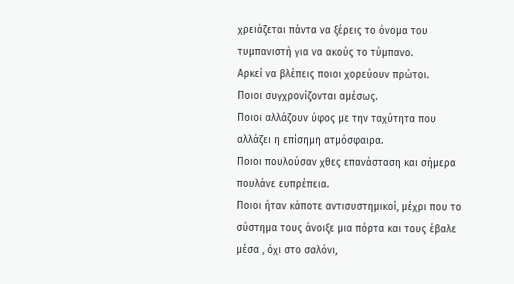χρειάζεται πάντα να ξέρεις το όνομα του τυμπανιστή για να ακούς το τύμπανο.
Αρκεί να βλέπεις ποιοι χορεύουν πρώτοι.
Ποιοι συγχρονίζονται αμέσως.
Ποιοι αλλάζουν ύφος με την ταχύτητα που αλλάζει η επίσημη ατμόσφαιρα.
Ποιοι πουλούσαν χθες επανάσταση και σήμερα πουλάνε ευπρέπεια.
Ποιοι ήταν κάποτε αντισυστημικοί, μέχρι που το σύστημα τους άνοιξε μια πόρτα και τους έβαλε μέσα , όχι στο σαλόνι,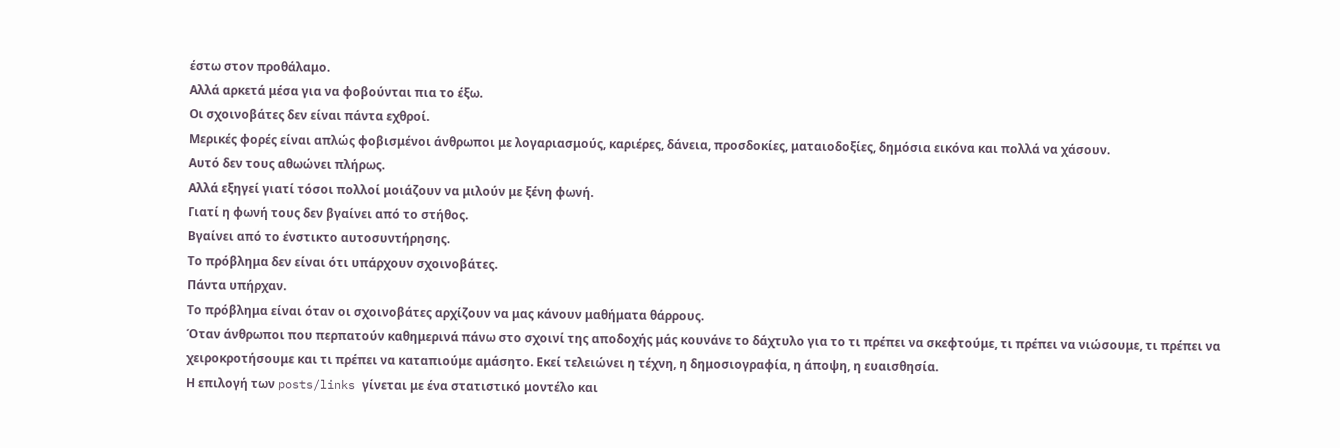έστω στον προθάλαμο.
Αλλά αρκετά μέσα για να φοβούνται πια το έξω.
Οι σχοινοβάτες δεν είναι πάντα εχθροί.
Μερικές φορές είναι απλώς φοβισμένοι άνθρωποι με λογαριασμούς, καριέρες, δάνεια, προσδοκίες, ματαιοδοξίες, δημόσια εικόνα και πολλά να χάσουν.
Αυτό δεν τους αθωώνει πλήρως.
Αλλά εξηγεί γιατί τόσοι πολλοί μοιάζουν να μιλούν με ξένη φωνή.
Γιατί η φωνή τους δεν βγαίνει από το στήθος.
Βγαίνει από το ένστικτο αυτοσυντήρησης.
Το πρόβλημα δεν είναι ότι υπάρχουν σχοινοβάτες.
Πάντα υπήρχαν.
Το πρόβλημα είναι όταν οι σχοινοβάτες αρχίζουν να μας κάνουν μαθήματα θάρρους.
Όταν άνθρωποι που περπατούν καθημερινά πάνω στο σχοινί της αποδοχής μάς κουνάνε το δάχτυλο για το τι πρέπει να σκεφτούμε, τι πρέπει να νιώσουμε, τι πρέπει να χειροκροτήσουμε και τι πρέπει να καταπιούμε αμάσητο. Εκεί τελειώνει η τέχνη, η δημοσιογραφία, η άποψη, η ευαισθησία.
Η επιλογή των posts/links γίνεται με ένα στατιστικό μοντέλο και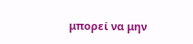μπορεί να μην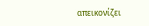απεικονίζει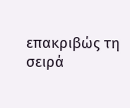επακριβώς τη σειρά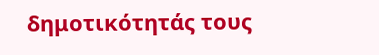δημοτικότητάς τους